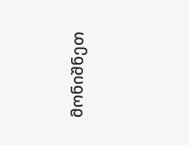მონიშნეთ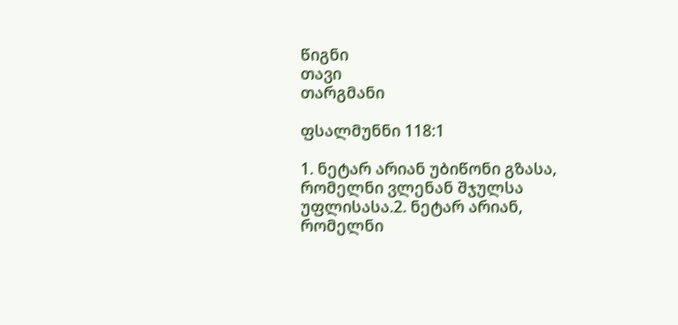წიგნი
თავი
თარგმანი

ფსალმუნნი 118:1

1. ნეტარ არიან უბიწონი გზასა, რომელნი ვლენან შჯულსა უფლისასა.2. ნეტარ არიან, რომელნი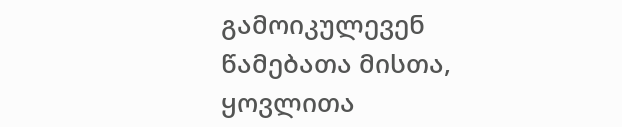გამოიკულევენ წამებათა მისთა, ყოვლითა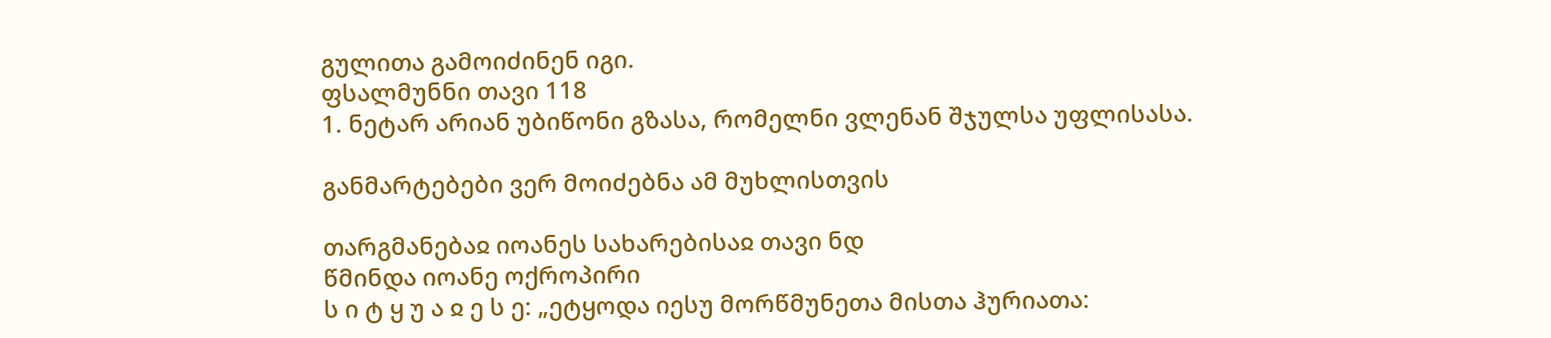გულითა გამოიძინენ იგი.
ფსალმუნნი თავი 118
1. ნეტარ არიან უბიწონი გზასა, რომელნი ვლენან შჯულსა უფლისასა.

განმარტებები ვერ მოიძებნა ამ მუხლისთვის

თარგმანებაჲ იოანეს სახარებისაჲ თავი ნდ
წმინდა იოანე ოქროპირი
ს ი ტ ყ უ ა ჲ ე ს ე: „ეტყოდა იესუ მორწმუნეთა მისთა ჰურიათა: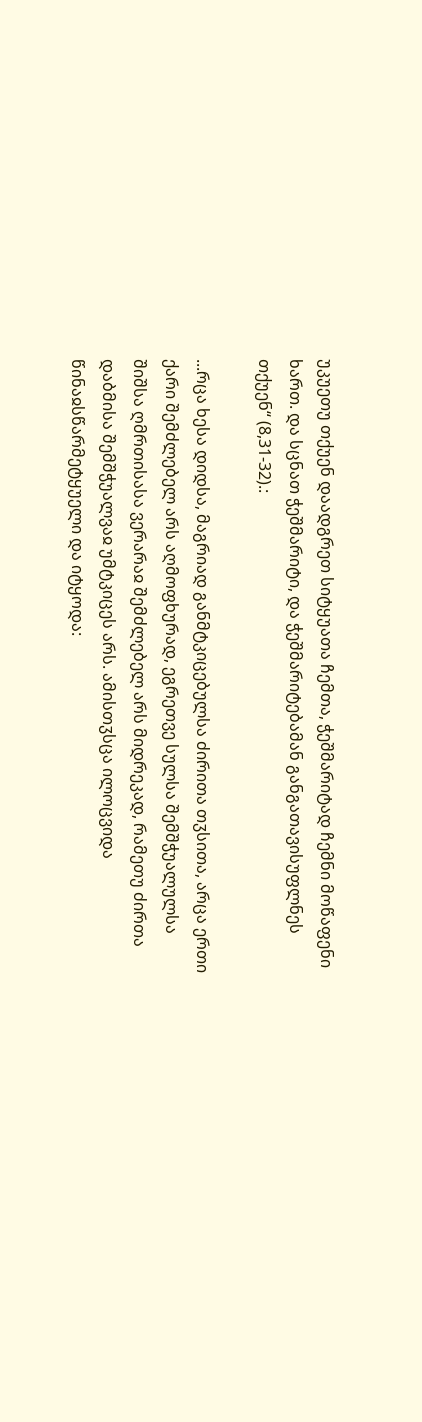უკუეთუ თქუენ დაადგრეთ სიტყუათა ჩემთა, ჭეშმარიტად ჩემნი მოწაფენი ხართ. და სცნათ ჭეშმარიტი, და ჭეშმარიტებამან განგათავისუფლნეს თქუენ“ (8,31-32).:

...რცა ხესა დიდსა, მაგრიად განმტკიცებულსა ძირითა თჳსითა, არცა ერთი ქარი შემძლებელ არს აღმოფხურად, ეგრეთვე სულსა შემშჭუალულსა შიშსა ღმრთისასა ვერარაჲ შემძლებელ არს მიდრეკად, რამეთუ ძირთა დაბმისა შემშჭუალვაჲ უმტკიცეს არს. ამისთჳსცა ილოცვიდა წინაჲსწარმეტყუელი და იტყოდა: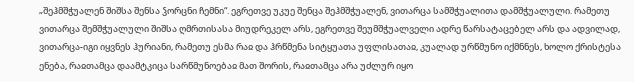„შეჰმშჭუალენ შიშსა შენსა ჴორცნი ჩემნი“. ეგრეთვე უკუე შენცა შეჰმშჭუალენ, ვითარცა სამშჭუალითა დამშჭუალული. რამეთუ ვითარცა შემშჭუალული შიშსა ღმრთისასა მიუდრეკელ არს, ეგრეთვე შეუმშჭუალველი ადრე წარსატაცებელ არს და ადვილად, ვითარცა-იგი იყვნეს ჰურიანი, რამეთუ ესმა რაჲ და ჰრწმენა სიტყუათა უფლისათაჲ, კუალად ურწმუნო იქმნნეს, ხოლო ქრისტესა ენება, რაჲთამცა დაამტკიცა სარწმუნოებაჲ მათ შორის, რაჲთამცა არა უძლურ იყო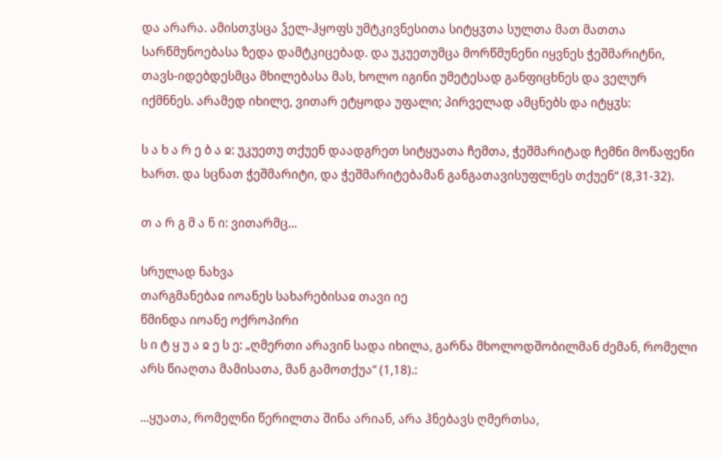და არარა. ამისთჳსცა ჴელ-ჰყოფს უმტკივნესითა სიტყჳთა სულთა მათ მათთა სარწმუნოებასა ზედა დამტკიცებად. და უკუეთუმცა მორწმუნენი იყვნეს ჭეშმარიტნი, თავს-იდებდესმცა მხილებასა მას, ხოლო იგინი უმეტესად განფიცხნეს და ველურ იქმნნეს. არამედ იხილე, ვითარ ეტყოდა უფალი; პირველად ამცნებს და იტყჳს:

ს ა ხ ა რ ე ბ ა ჲ: უკუეთუ თქუენ დაადგრეთ სიტყუათა ჩემთა, ჭეშმარიტად ჩემნი მოწაფენი ხართ. და სცნათ ჭეშმარიტი, და ჭეშმარიტებამან განგათავისუფლნეს თქუენ“ (8,31-32).

თ ა რ გ მ ა ნ ი: ვითარმც...

სრულად ნახვა
თარგმანებაჲ იოანეს სახარებისაჲ თავი იე
წმინდა იოანე ოქროპირი
ს ი ტ ყ უ ა ჲ ე ს ე: „ღმერთი არავინ სადა იხილა, გარნა მხოლოდშობილმან ძემან, რომელი არს წიაღთა მამისათა, მან გამოთქუა“ (1,18).:

...ყუათა, რომელნი წერილთა შინა არიან, არა ჰნებავს ღმერთსა,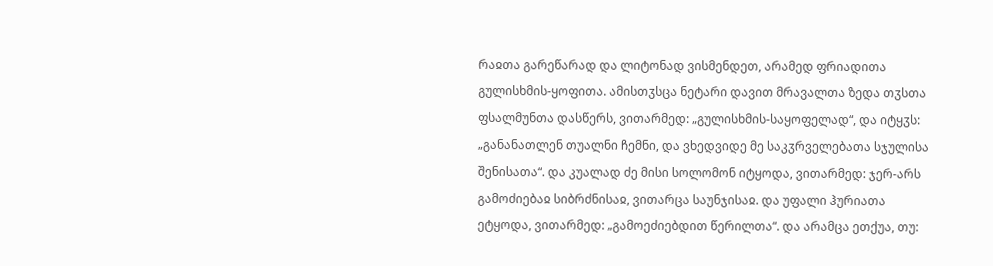რაჲთა გარეწარად და ლიტონად ვისმენდეთ, არამედ ფრიადითა გულისხმის-ყოფითა. ამისთჳსცა ნეტარი დავით მრავალთა ზედა თჳსთა ფსალმუნთა დასწერს, ვითარმედ: „გულისხმის-საყოფელად“, და იტყჳს: „განანათლენ თუალნი ჩემნი, და ვხედვიდე მე საკჳრველებათა სჯულისა შენისათა“. და კუალად ძე მისი სოლომონ იტყოდა, ვითარმედ: ჯერ-არს გამოძიებაჲ სიბრძნისაჲ, ვითარცა საუნჯისაჲ. და უფალი ჰურიათა ეტყოდა, ვითარმედ: „გამოეძიებდით წერილთა“. და არამცა ეთქუა, თუ: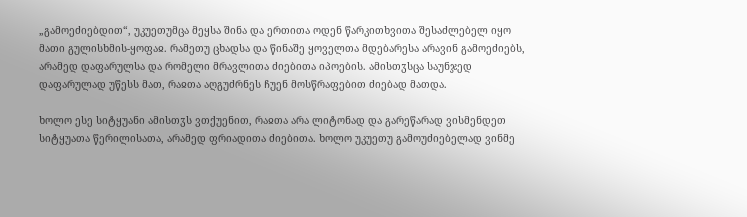„გამოეძიებდით“, უკუეთუმცა მეყსა შინა და ერთითა ოდენ წარკითხვითა შესაძლებელ იყო მათი გულისხმის-ყოფაჲ. რამეთუ ცხადსა და წინაშე ყოველთა მდებარესა არავინ გამოეძიებს, არამედ დაფარულსა და რომელი მრავლითა ძიებითა იპოების. ამისთჳსცა საუნჯედ დაფარულად უწესს მათ, რაჲთა აღგუძრნეს ჩუენ მოსწრაფებით ძიებად მათდა.

ხოლო ესე სიტყუანი ამისთჳს ვთქუენით, რაჲთა არა ლიტონად და გარეწარად ვისმენდეთ სიტყუათა წერილისათა, არამედ ფრიადითა ძიებითა. ხოლო უკუეთუ გამოუძიებელად ვინმე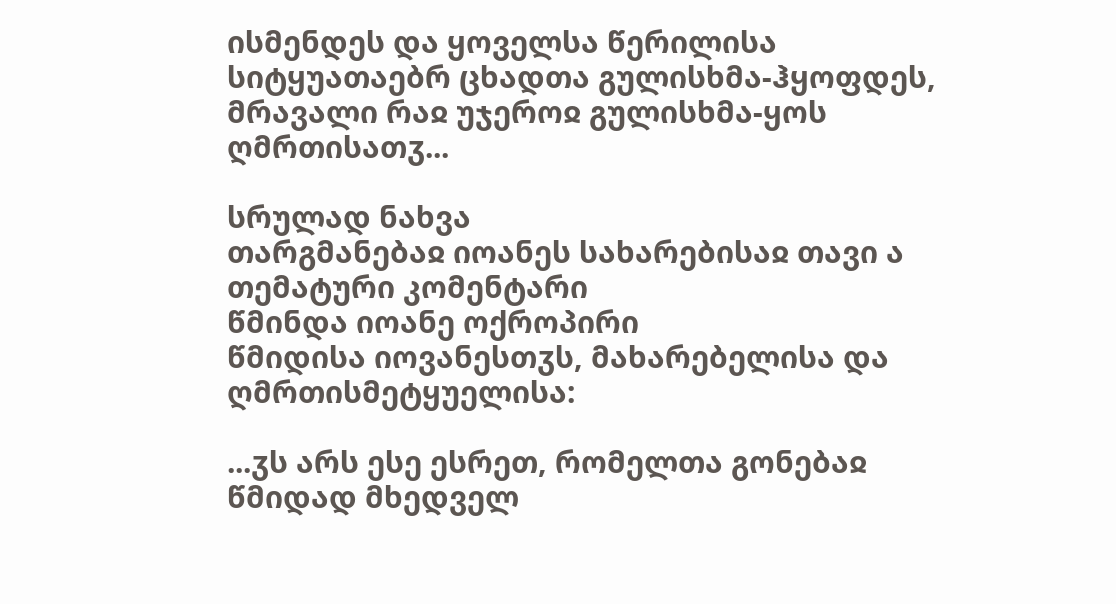ისმენდეს და ყოველსა წერილისა სიტყუათაებრ ცხადთა გულისხმა-ჰყოფდეს, მრავალი რაჲ უჯეროჲ გულისხმა-ყოს ღმრთისათჳ...

სრულად ნახვა
თარგმანებაჲ იოანეს სახარებისაჲ თავი ა
თემატური კომენტარი
წმინდა იოანე ოქროპირი
წმიდისა იოვანესთჳს, მახარებელისა და ღმრთისმეტყუელისა:

...ჳს არს ესე ესრეთ, რომელთა გონებაჲ წმიდად მხედველ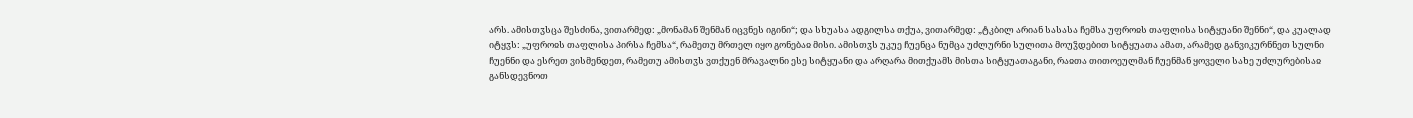არს. ამისთჳსცა შესძინა, ვითარმედ: „მონამან შენმან იცვნეს იგინი“; და სხუასა ადგილსა თქუა, ვითარმედ: „ტკბილ არიან სასასა ჩემსა უფროჲს თაფლისა სიტყუანი შენნი“, და კუალად იტყჳს: „უფროჲს თაფლისა პირსა ჩემსა“, რამეთუ მრთელ იყო გონებაჲ მისი. ამისთჳს უკუე ჩუენცა ნუმცა უძლურნი სულითა მოუჴდებით სიტყუათა ამათ, არამედ განვიკურნნეთ სულნი ჩუენნი და ესრეთ ვისმენდეთ, რამეთუ ამისთჳს ვთქუენ მრავალნი ესე სიტყუანი და არღარა მითქუამს მისთა სიტყუათაგანი, რაჲთა თითოეულმან ჩუენმან ყოველი სახე უძლურებისაჲ განსდევნოთ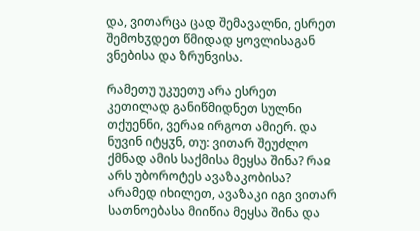და, ვითარცა ცად შემავალნი, ესრეთ შემოხჳდეთ წმიდად ყოვლისაგან ვნებისა და ზრუნვისა.

რამეთუ უკუეთუ არა ესრეთ კეთილად განიწმიდნეთ სულნი თქუენნი, ვერაჲ ირგოთ ამიერ. და ნუვინ იტყჳნ, თუ: ვითარ შეუძლო ქმნად ამის საქმისა მეყსა შინა? რაჲ არს უბოროტეს ავაზაკობისა? არამედ იხილეთ, ავაზაკი იგი ვითარ სათნოებასა მიიწია მეყსა შინა და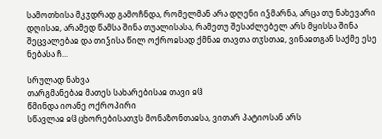სამოთხისა მკჳდრად გამოჩნდა, რომელმან არა დღენი იჴმარნა, არცა თუ ნახევარი დღისაჲ, არამედ წამსა შინა თუალისასა, რამეთუ შესაძლებელ არს მყისსა შინა შეცვალებაჲ და თიჴისა წილ ოქროჲსად ქმნაჲ თავთა თჳსთაჲ, ვინაჲთგან საქმე ესე ნებასა ჩ...

სრულად ნახვა
თარგმანებაჲ მათეს სახარებისაჲ თავი ჲჱ
წმინდა იოანე ოქროპირი
სწავლაჲ ჲჱ ცხორებისათჳს მონაზონთაჲსა, ვითარ პატიოსან არს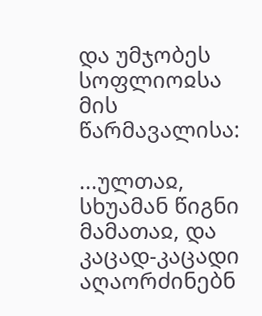და უმჯობეს სოფლიოჲსა მის წარმავალისა:

...ულთაჲ, სხუამან წიგნი მამათაჲ, და კაცად-კაცადი აღაორძინებნ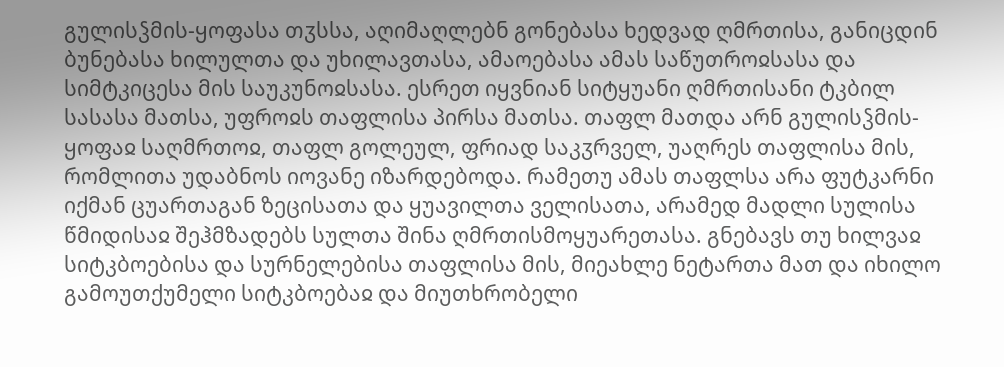გულისჴმის-ყოფასა თჳსსა, აღიმაღლებნ გონებასა ხედვად ღმრთისა, განიცდინ ბუნებასა ხილულთა და უხილავთასა, ამაოებასა ამას საწუთროჲსასა და სიმტკიცესა მის საუკუნოჲსასა. ესრეთ იყვნიან სიტყუანი ღმრთისანი ტკბილ სასასა მათსა, უფროჲს თაფლისა პირსა მათსა. თაფლ მათდა არნ გულისჴმის-ყოფაჲ საღმრთოჲ, თაფლ გოლეულ, ფრიად საკჳრველ, უაღრეს თაფლისა მის, რომლითა უდაბნოს იოვანე იზარდებოდა. რამეთუ ამას თაფლსა არა ფუტკარნი იქმან ცუართაგან ზეცისათა და ყუავილთა ველისათა, არამედ მადლი სულისა წმიდისაჲ შეჰმზადებს სულთა შინა ღმრთისმოყუარეთასა. გნებავს თუ ხილვაჲ სიტკბოებისა და სურნელებისა თაფლისა მის, მიეახლე ნეტართა მათ და იხილო გამოუთქუმელი სიტკბოებაჲ და მიუთხრობელი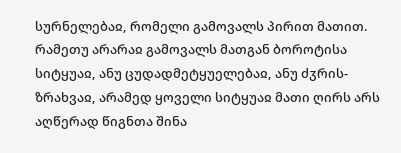სურნელებაჲ, რომელი გამოვალს პირით მათით. რამეთუ არარაჲ გამოვალს მათგან ბოროტისა სიტყუაჲ, ანუ ცუდადმეტყუელებაჲ, ანუ ძჳრის-ზრახვაჲ, არამედ ყოველი სიტყუაჲ მათი ღირს არს აღწერად წიგნთა შინა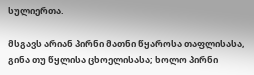სულიერთა.

მსგავს არიან პირნი მათნი წყაროსა თაფლისასა, გინა თუ წყლისა ცხოელისასა; ხოლო პირნი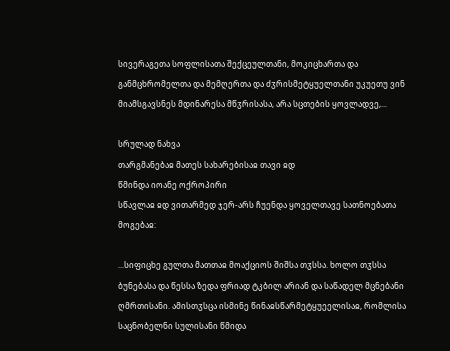სივერაგეთა სოფლისათა შექცეულთანი, მოკიცხართა და განმცხრომელთა და მემღერთა და ძჳრისმეტყუელთანი უკუეთუ ვინ მიამსგავსნეს მდინარესა მწჳრისასა, არა სცთების ყოვლადვე,...

სრულად ნახვა
თარგმანებაჲ მათეს სახარებისაჲ თავი ჲდ
წმინდა იოანე ოქროპირი
სწავლაჲ ჲდ ვითარმედ ჯერ-არს ჩუენდა ყოველთავე სათნოებათა მოგებაჲ:

...სიფიცხე გულთა მათთაჲ მოაქციოს შიშსა თჳსსა. ხოლო თჳსსა ბუნებასა და წესსა ზედა ფრიად ტკბილ არიან და საწადელ მცნებანი ღმრთისანი. ამისთჳსცა ისმინე წინაჲსწარმეტყუეელისაჲ, რომლისა საცნობელნი სულისანი წმიდა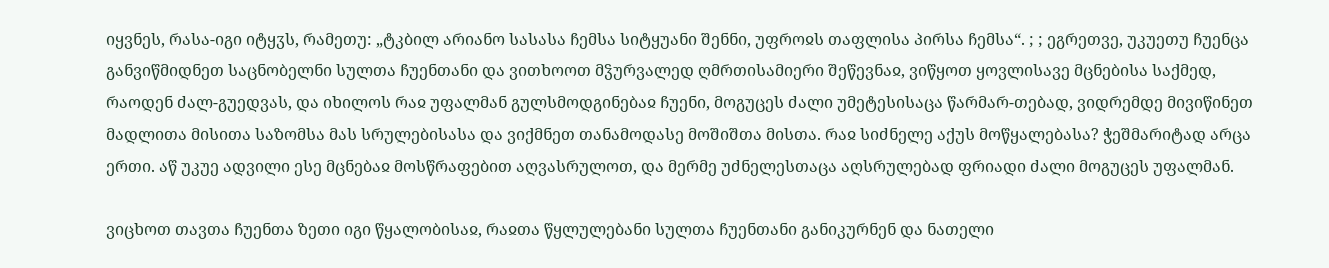იყვნეს, რასა-იგი იტყჳს, რამეთუ: „ტკბილ არიანო სასასა ჩემსა სიტყუანი შენნი, უფროჲს თაფლისა პირსა ჩემსა“. ; ; ეგრეთვე, უკუეთუ ჩუენცა განვიწმიდნეთ საცნობელნი სულთა ჩუენთანი და ვითხოოთ მჴურვალედ ღმრთისამიერი შეწევნაჲ, ვიწყოთ ყოვლისავე მცნებისა საქმედ, რაოდენ ძალ-გუედვას, და იხილოს რაჲ უფალმან გულსმოდგინებაჲ ჩუენი, მოგუცეს ძალი უმეტესისაცა წარმარ-თებად, ვიდრემდე მივიწინეთ მადლითა მისითა საზომსა მას სრულებისასა და ვიქმნეთ თანამოდასე მოშიშთა მისთა. რაჲ სიძნელე აქუს მოწყალებასა? ჭეშმარიტად არცა ერთი. აწ უკუე ადვილი ესე მცნებაჲ მოსწრაფებით აღვასრულოთ, და მერმე უძნელესთაცა აღსრულებად ფრიადი ძალი მოგუცეს უფალმან.

ვიცხოთ თავთა ჩუენთა ზეთი იგი წყალობისაჲ, რაჲთა წყლულებანი სულთა ჩუენთანი განიკურნენ და ნათელი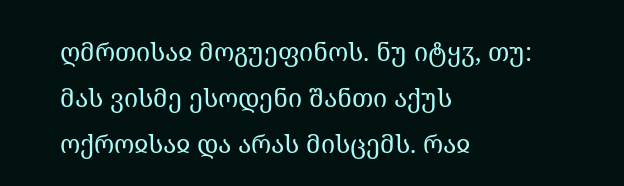ღმრთისაჲ მოგუეფინოს. ნუ იტყჳ, თუ: მას ვისმე ესოდენი შანთი აქუს ოქროჲსაჲ და არას მისცემს. რაჲ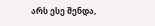არს ესე შენდა,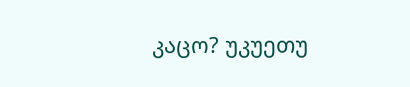კაცო? უკუეთუ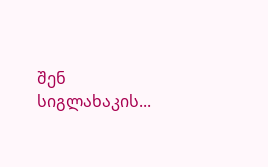შენ სიგლახაკის...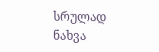სრულად ნახვა